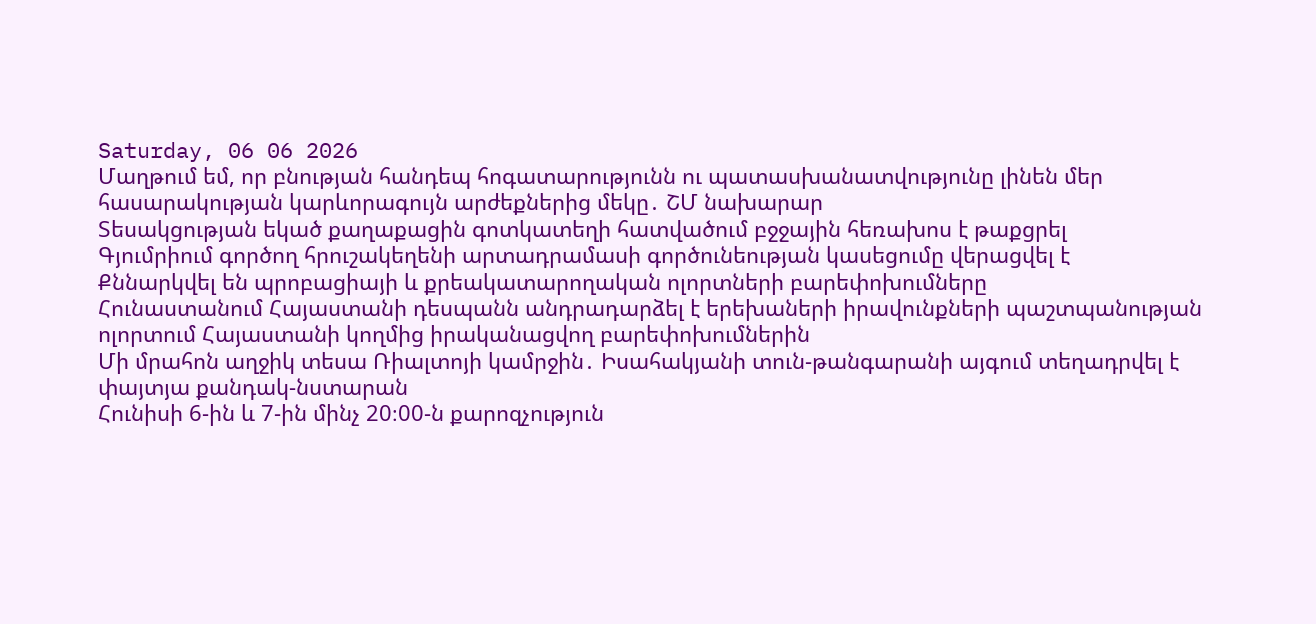Saturday, 06 06 2026
Մաղթում եմ, որ բնության հանդեպ հոգատարությունն ու պատասխանատվությունը լինեն մեր հասարակության կարևորագույն արժեքներից մեկը․ ՇՄ նախարար
Տեսակցության եկած քաղաքացին գոտկատեղի հատվածում բջջային հեռախոս է թաքցրել
Գյումրիում գործող հրուշակեղենի արտադրամասի գործունեության կասեցումը վերացվել է
Քննարկվել են պրոբացիայի և քրեակատարողական ոլորտների բարեփոխումները
Հունաստանում Հայաստանի դեսպանն անդրադարձել է երեխաների իրավունքների պաշտպանության ոլորտում Հայաստանի կողմից իրականացվող բարեփոխումներին
Մի մրահոն աղջիկ տեսա Ռիալտոյի կամրջին․ Իսահակյանի տուն-թանգարանի այգում տեղադրվել է փայտյա քանդակ-նստարան
Հունիսի 6-ին և 7-ին մինչ 20։00-ն քարոզչություն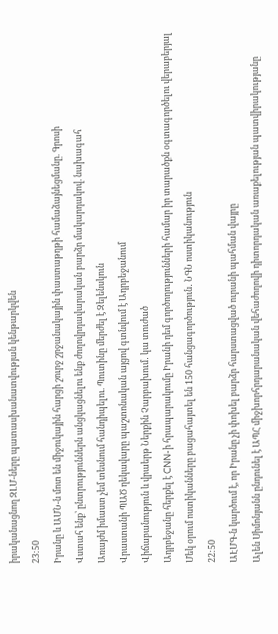իրականացնող ԶԼՄ-ները պատասխանատվության կենթարկվեն
23:50
Իրանը և ԱՄՆ-ն մոտ են միջուկային հարցի շուրջ շրջանակային փաստաթղթի համաձայնեցմանը. Գրոսի
Վստահ ենք՝ ընտրություններն անցկացնելու ենք ժողովրդավարական բարձր մակարդակով. նախագահ
Առայժմ իմաստ չեմ տեսնում հանդիպելու. Պուտինը մերժել է Զելենսկուն
Վրաստանի ՊԱԾ ղեկավարը պաշտոնական այցով գտնվում է Ադրբեջանում
Վիճաբանություն և վրաերթ Ներքին Չարբախում․ կա տուժած
Ադրբեջանը հերքել է CNN-ի հրապարակումը Իրանի դեմ գործողությունների համար իր տարածքն օգտագործելու վերաբերյալ
Մեկ օրում ոստիկանները բացահայտել են 150 հանցագործություն․ ՆԳՆ ոստիկանություն
22:50
ԱԷՄԳ-ն կարծում է, որ Իրանը չի փոխել բարձր հարստացված ուրանի պահման վայրը
Ալեն Սիմոնյանն ընդունել է ԱՊՀ միջխորհրդարանական վեհաժողովի դիտորդական առաքելության պատվիրակությանը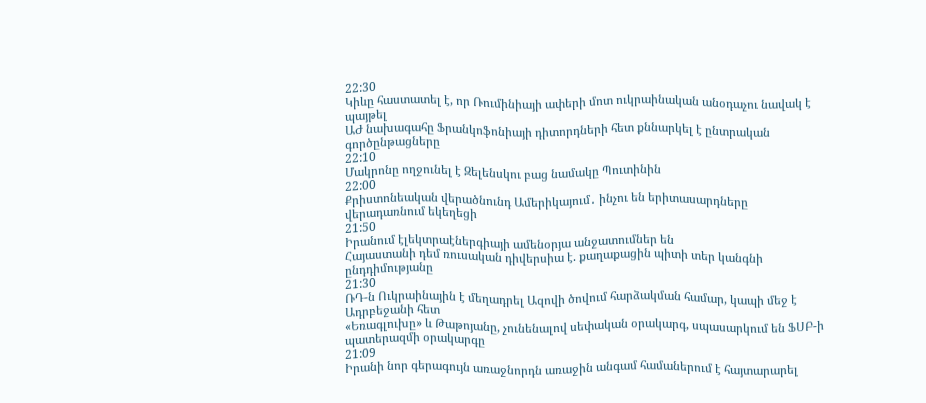22:30
Կիևը հաստատել է, որ Ռումինիայի ափերի մոտ ուկրաինական անօդաչու նավակ է պայթել
ԱԺ նախագահը Ֆրանկոֆոնիայի դիտորդների հետ քննարկել է ընտրական գործընթացները
22:10
Մակրոնը ողջունել է Զելենսկու բաց նամակը Պուտինին
22:00
Քրիստոնեական վերածնունդ Ամերիկայում․ ինչու են երիտասարդները վերադառնում եկեղեցի
21:50
Իրանում էլեկտրաէներգիայի ամենօրյա անջատումներ են
Հայաստանի դեմ ռուսական դիվերսիա է. քաղաքացին պիտի տեր կանգնի ընդդիմությանը
21:30
ՌԴ-ն Ուկրաինային է մեղադրել Ազովի ծովում հարձակման համար, կապի մեջ է Ադրբեջանի հետ
«Եռագլուխը» և Թաթոյանը, չունենալով սեփական օրակարգ, սպասարկում են ՖՍԲ-ի պատերազմի օրակարգը
21:09
Իրանի նոր գերագույն առաջնորդն առաջին անգամ համաներում է հայտարարել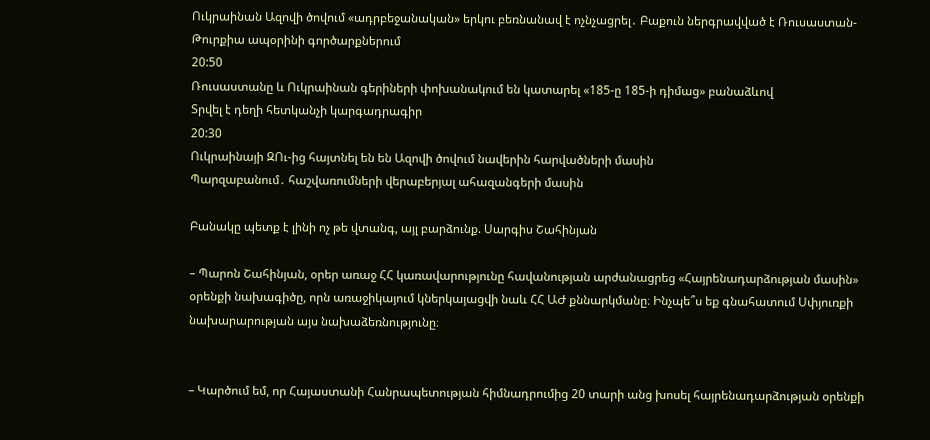Ուկրաինան Ազովի ծովում «ադրբեջանական» երկու բեռնանավ է ոչնչացրել․ Բաքուն ներգրավված է Ռուսաստան-Թուրքիա ապօրինի գործարքներում
20:50
Ռուսաստանը և Ուկրաինան գերիների փոխանակում են կատարել «185-ը 185-ի դիմաց» բանաձևով
Տրվել է դեղի հետկանչի կարգադրագիր
20:30
Ուկրաինայի ԶՈւ-ից հայտնել են են Ազովի ծովում նավերին հարվածների մասին
Պարզաբանում․ հաշվառումների վերաբերյալ ահազանգերի մասին

Բանակը պետք է լինի ոչ թե վտանգ, այլ բարձունք. Սարգիս Շահինյան

– Պարոն Շահինյան, օրեր առաջ ՀՀ կառավարությունը հավանության արժանացրեց «Հայրենադարձության մասին» օրենքի նախագիծը, որն առաջիկայում կներկայացվի նաև ՀՀ ԱԺ քննարկմանը։ Ինչպե՞ս եք գնահատում Սփյուռքի նախարարության այս նախաձեռնությունը։


– Կարծում եմ, որ Հայաստանի Հանրապետության հիմնադրումից 20 տարի անց խոսել հայրենադարձության օրենքի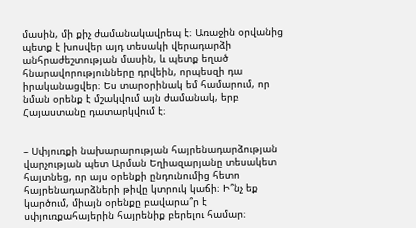մասին, մի քիչ ժամանակավրեպ է։ Առաջին օրվանից պետք է խոսվեր այդ տեսակի վերադարձի անհրաժեշտության մասին, և պետք եղած հնարավորությունները դրվեին, որպեսզի դա իրականացվեր։ Ես տարօրինակ եմ համարում, որ նման օրենք է մշակվում այն ժամանակ, երբ Հայաստանը դատարկվում է։


– Սփյուռքի նախարարության հայրենադարձության վարչության պետ Արման Եղիազարյանը տեսակետ հայտնեց, որ այս օրենքի ընդունումից հետո հայրենադարձների թիվը կտրուկ կաճի։ Ի՞նչ եք կարծում, միայն օրենքը բավարա՞ր է սփյուռքահայերին հայրենիք բերելու համար։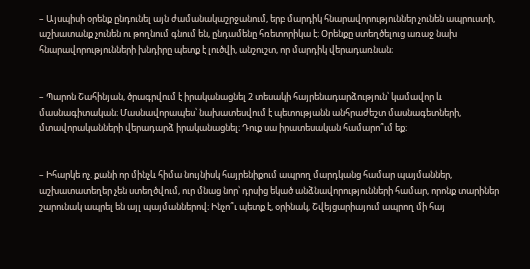– Այսպիսի օրենք ընդունել այն ժամանակաշրջանում, երբ մարդիկ հնարավորություններ չունեն ապրուստի, աշխատանք չունեն ու թողնում գնում են, ընդամենը հռետորիկա է։ Օրենքը ստեղծելուց առաջ նախ հնարավորությունների խնդիրը պետք է լուծվի, անշուշտ, որ մարդիկ վերադառնան։


– Պարոն Շահինյան, ծրագրվում է իրականացնել 2 տեսակի հայրենադարձություն՝ կամավոր և մասնագիտական։ Մասնավորապես՝ նախատեսվում է պետությանն անհրաժեշտ մասնագետների, մտավորականների վերադարձ իրականացնել։ Դուք սա իրատեսական համարո՞ւմ եք։


– Իհարկե ոչ. քանի որ մինչև հիմա նույնիսկ հայրենիքում ապրող մարդկանց համար պայմաններ, աշխատատեղեր չեն ստեղծվում, ուր մնաց նոր՝ դրսից եկած անձնավորությունների համար, որոնք տարիներ շարունակ ապրել են այլ պայմաններով։ Ինչո՞ւ պետք է, օրինակ, Շվեյցարիայում ապրող մի հայ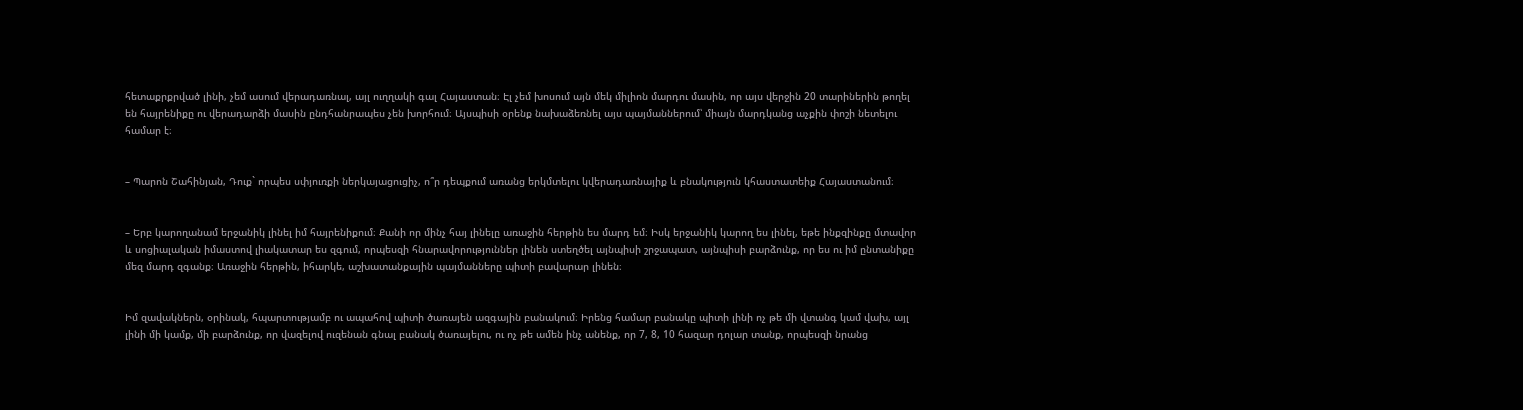հետաքրքրված լինի, չեմ ասում վերադառնալ, այլ ուղղակի գալ Հայաստան։ Էլ չեմ խոսում այն մեկ միլիոն մարդու մասին, որ այս վերջին 20 տարիներին թողել են հայրենիքը ու վերադարձի մասին ընդհանրապես չեն խորհում։ Այսպիսի օրենք նախաձեռնել այս պայմաններում՝ միայն մարդկանց աչքին փոշի նետելու համար է։


– Պարոն Շահինյան, Դուք` որպես սփյուռքի ներկայացուցիչ, ո՞ր դեպքում առանց երկմտելու կվերադառնայիք և բնակություն կհաստատեիք Հայաստանում։


– Երբ կարողանամ երջանիկ լինել իմ հայրենիքում։ Քանի որ մինչ հայ լինելը առաջին հերթին ես մարդ եմ։ Իսկ երջանիկ կարող ես լինել, եթե ինքզինքը մտավոր և սոցիալական իմաստով լիակատար ես զգում, որպեսզի հնարավորություններ լինեն ստեղծել այնպիսի շրջապատ, այնպիսի բարձունք, որ ես ու իմ ընտանիքը մեզ մարդ զգանք։ Առաջին հերթին, իհարկե, աշխատանքային պայմանները պիտի բավարար լինեն։


Իմ զավակներն, օրինակ, հպարտությամբ ու ապահով պիտի ծառայեն ազգային բանակում։ Իրենց համար բանակը պիտի լինի ոչ թե մի վտանգ կամ վախ, այլ լինի մի կամք, մի բարձունք, որ վազելով ուզենան գնալ բանակ ծառայելու, ու ոչ թե ամեն ինչ անենք, որ 7, 8, 10 հազար դոլար տանք, որպեսզի նրանց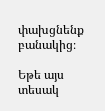փախցնենք բանակից։

Եթե այս տեսակ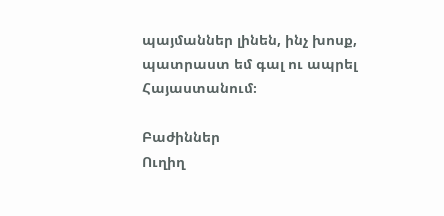պայմաններ լինեն, ինչ խոսք, պատրաստ եմ գալ ու ապրել Հայաստանում։

Բաժիններ
Ուղիղ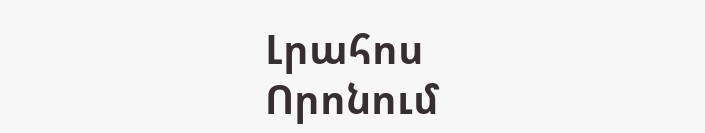Լրահոս
Որոնում